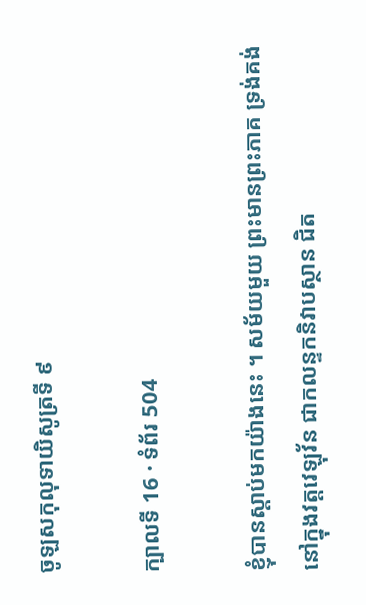ចូឡសកុលុទាយិសូត្រទី ៩

ក្បាលទី 16 · ទំព័រ 504

ខ្ញុំបានស្តាប់មកយ៉ាងនេះ ។ សម័យមួយ ព្រះមានព្រះភាគ ទ្រង់គង់នៅក្នុងវត្តវេឡុវ័ន ជាកលន្ទកនិវាបស្ថាន ជិត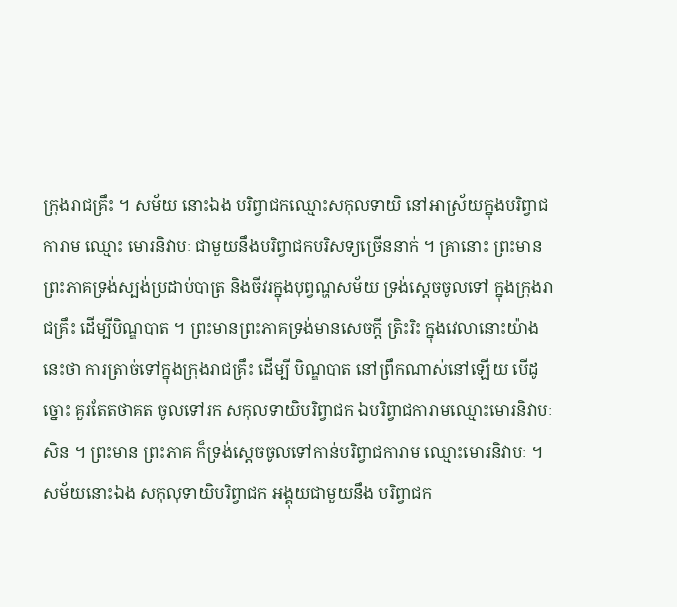ក្រុងរាជគ្រឹះ ។ សម័យ នោះឯង បរិព្វាជកឈ្មោះសកុលទាយិ នៅអាស្រ័យក្នុងបរិព្វាជការាម ឈ្មោះ មោរនិវាបៈ ជាមួយនឹងបរិព្វាជកបរិសទ្យច្រើននាក់ ។ គ្រានោះ ព្រះមាន ព្រះភាគទ្រង់ស្បង់ប្រដាប់បាត្រ និងចីវរក្នុងបុព្វណ្ហសម័យ ទ្រង់ស្តេចចូលទៅ ក្នុងក្រុងរាជគ្រឹះ ដើម្បីបិណ្ឌបាត ។ ព្រះមានព្រះភាគទ្រង់មានសេចក្តី ត្រិះរិះ ក្នុងវេលានោះយ៉ាងនេះថា ការត្រាច់ទៅក្នុងក្រុងរាជគ្រឹះ ដើម្បី បិណ្ឌបាត នៅព្រឹកណាស់នៅឡើយ បើដូច្នោះ គួរតែតថាគត ចូលទៅរក សកុលទាយិបរិព្វាជក ឯបរិព្វាជការាមឈ្មោះមោរនិវាបៈសិន ។ ព្រះមាន ព្រះភាគ ក៏ទ្រង់ស្តេចចូលទៅកាន់បរិព្វាជការាម ឈ្មោះមោរនិវាបៈ ។ សម័យនោះឯង សកុលុទាយិបរិព្វាជក អង្គុយជាមួយនឹង បរិព្វាជក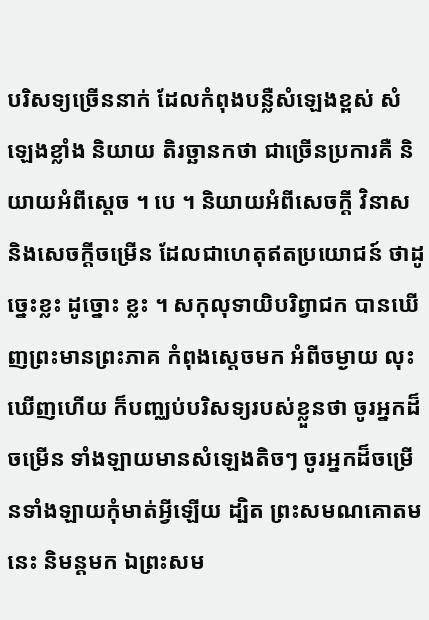បរិសទ្យច្រើននាក់ ដែលកំពុងបន្លឺសំឡេងខ្ពស់ សំឡេងខ្លាំង និយាយ តិរច្ឆានកថា ជាច្រើនប្រការគឺ និយាយអំពីស្តេច ។ បេ ។ និយាយអំពីសេចក្តី វិនាស និងសេចក្តីចម្រើន ដែលជាហេតុឥតប្រយោជន៍ ថាដូច្នេះខ្លះ ដូច្នោះ ខ្លះ ។ សកុលុទាយិបរិព្វាជក បានឃើញព្រះមានព្រះភាគ កំពុងស្តេចមក អំពីចម្ងាយ លុះឃើញហើយ ក៏បញ្ឈប់បរិសទ្យរបស់ខ្លួនថា ចូរអ្នកដ៏ចម្រើន ទាំងឡាយមានសំឡេងតិចៗ ចូរអ្នកដ៏ចម្រើនទាំងឡាយកុំមាត់អ្វីឡើយ ដ្បិត ព្រះសមណគោតមនេះ និមន្តមក ឯព្រះសម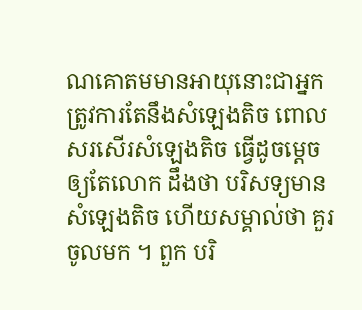ណគោតមមានអាយុនោះជាអ្នក ត្រូវការតែនឹងសំឡេងតិច ពោលសរសើរសំឡេងតិច ធ្វើដូចម្តេចឲ្យតែលោក ដឹងថា បរិសទ្យមានសំឡេងតិច ហើយសម្គាល់ថា គួរចូលមក ។ ពួក បរិ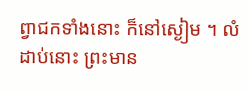ព្វាជកទាំងនោះ ក៏នៅស្ងៀម ។ លំដាប់នោះ ព្រះមាន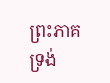ព្រះភាគ ទ្រង់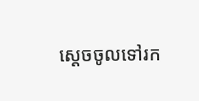ស្តេចចូលទៅរក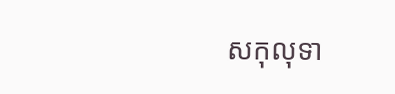សកុលុទា